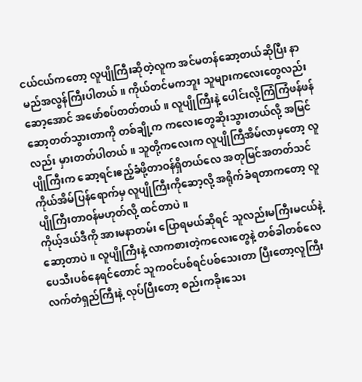ငယ်ငယ်ကတော့ လူပျိုကြီးဆိုတဲ့လူက အင်မတန်ဆော့တယ်ဆိုပြီး နာမည်အလွန်ကြီးပါတယ်။ ကိုယ်တင်မကဘူး သူများကလေးတွေလည်း ဆော့အောင် အဖော်စပ်တတ်တယ်။ လူပျိုကြီးနဲ့ ပေါင်းလို့ကြံကြံဖန်ဖန် ဆော့တတ်သွားတာကို တစ်ချို့က ကလေးတွေဆိုးသွားတယ်လို့ အမြင်လည်း မှားတတ်ပါတယ်။ သူတို့ကလေးက လူပျိုကြီအိမ်လာမှတော့ လူပျိုကြီးက ဆော့ရင်းဧည့်ခံဖို့တာဝန်ရှိတယ်လေ အတုမြင်အတတ်သင် ကိုယ်အိမ်ပြန်ရောက်မှ လူပျိုကြီးကိုဆော့လို့ အရိုက်ခံရတာကတော့ လူပျိုကြီးတာဝန်မဟုတ်လို့ ထင်တာပဲ။
ကိုယ့်ဒယ်ဒီကို အားမနာတမ်း ပြောရမယ်ဆိုရင် သူလည်းမကြီးမငယ်နဲ့ ဆော့တာပဲ။ လူပျိုကြီးနဲ့ လာကစားတဲ့ကလေးတွေနဲ့ တစ်ခါတစ်လေ ပေသီးပစ်နေရင်တောင် သူကဝင်ပစ်ရင်ပစ်သေးတာ ပြီးတော့လူကြီး လက်တံရှည်ကြီးနဲ့ လုပ်ပြီးတော့ စည်းကခိုးသေး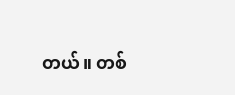တယ်။ တစ်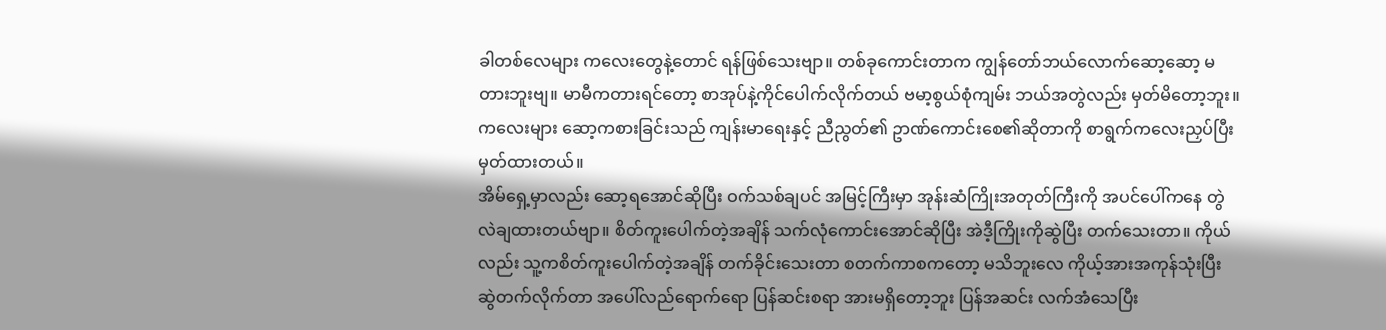ခါတစ်လေများ ကလေးတွေနဲ့တောင် ရန်ဖြစ်သေးဗျာ။ တစ်ခုကောင်းတာက ကျွန်တော်ဘယ်လောက်ဆော့ဆော့ မတားဘူးဗျ။ မာမီကတားရင်တော့ စာအုပ်နဲ့ကိုင်ပေါက်လိုက်တယ် ဗမာ့စွယ်စုံကျမ်း ဘယ်အတွဲလည်း မှတ်မိတော့ဘူး။ ကလေးများ ဆော့ကစားခြင်းသည် ကျန်းမာရေးနှင့် ညီညွတ်၏ ဥာဏ်ကောင်းစေ၏ဆိုတာကို စာရွက်ကလေးညှပ်ပြီး မှတ်ထားတယ်။
အိမ်ရှေ့မှာလည်း ဆော့ရအောင်ဆိုပြီး ဝက်သစ်ချပင် အမြင့်ကြီးမှာ အုန်းဆံကြိုးအတုတ်ကြီးကို အပင်ပေါ်ကနေ တွဲလဲချထားတယ်ဗျာ။ စိတ်ကူးပေါက်တဲ့အချိန် သက်လုံကောင်းအောင်ဆိုပြီး အဲဒီ့ကြိုးကိုဆွဲပြီး တက်သေးတာ။ ကိုယ်လည်း သူ့ကစိတ်ကူးပေါက်တဲ့အချိန် တက်ခိုင်းသေးတာ စတက်ကာစကတော့ မသိဘူးလေ ကိုယ့်အားအကုန်သုံးပြီး ဆွဲတက်လိုက်တာ အပေါ်လည်ရောက်ရော ပြန်ဆင်းစရာ အားမရှိတော့ဘူး ပြန်အဆင်း လက်အံသေပြီး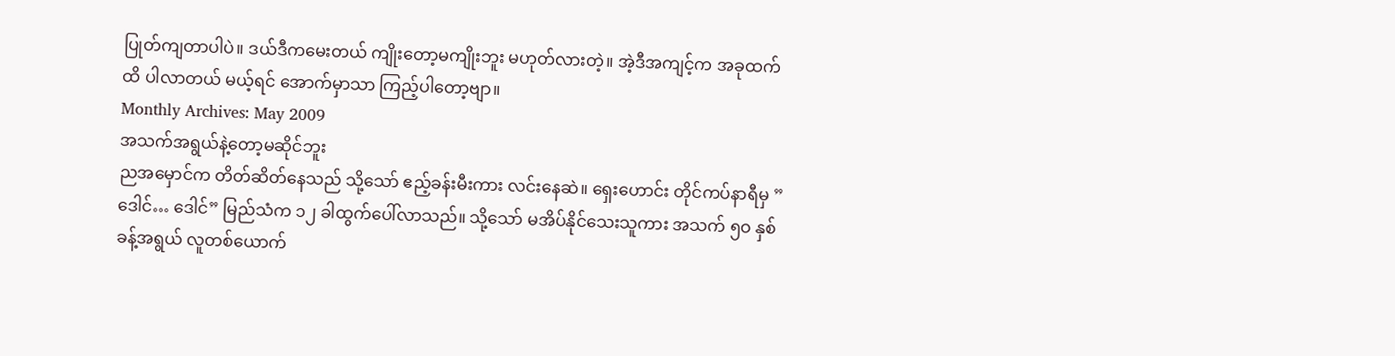ပြုတ်ကျတာပါပဲ။ ဒယ်ဒီကမေးတယ် ကျိုးတော့မကျိုးဘူး မဟုတ်လားတဲ့။ အဲ့ဒီအကျင့်က အခုထက်ထိ ပါလာတယ် မယ့်ရင် အောက်မှာသာ ကြည့်ပါတော့ဗျာ။
Monthly Archives: May 2009
အသက်အရွယ်နဲ့တော့မဆိုင်ဘူး
ညအမှောင်က တိတ်ဆိတ်နေသည် သို့သော် ဧည့်ခန်းမီးကား လင်းနေဆဲ။ ရှေးဟောင်း တိုင်ကပ်နာရီမှ ”ဒေါင်… ဒေါင်” မြည်သံက ၁၂ ခါထွက်ပေါ်လာသည်။ သို့သော် မအိပ်နိုင်သေးသူကား အသက် ၅ဝ နှစ်ခန့်အရွယ် လူတစ်ယောက်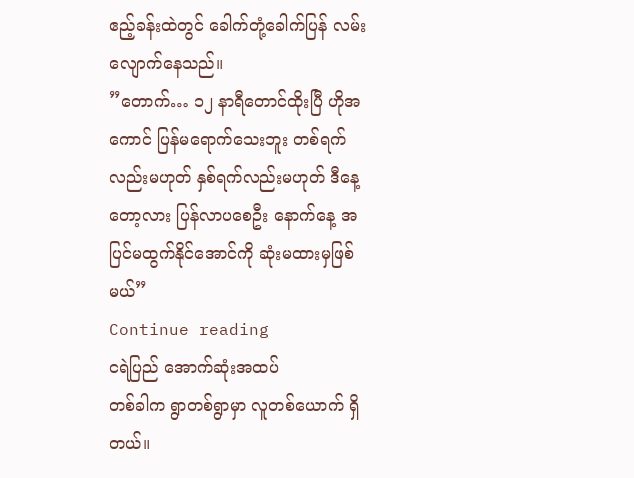ဧည့်ခန်းထဲတွင် ခေါက်တုံ့ခေါက်ပြန် လမ်းလျောက်နေသည်။
”တောက်… ၁၂ နာရီတောင်ထိုးပြီ ဟိုအကောင် ပြန်မရောက်သေးဘူး တစ်ရက်လည်းမဟုတ် နှစ်ရက်လည်းမဟုတ် ဒီနေ့တော့လား ပြန်လာပစေဦး နောက်နေ့ အပြင်မထွက်နိုင်အောင်ကို ဆုံးမထားမှဖြစ်မယ်”
Continue reading
ငရဲပြည် အောက်ဆုံးအထပ်
တစ်ခါက ရွာတစ်ရွာမှာ လူတစ်ယောက် ရှိတယ်။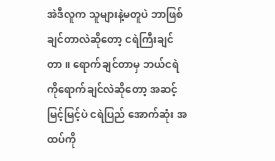အဲဒီလူက သူများနဲ့မတူပဲ ဘာဖြစ်ချင်တာလဲဆိုတော့ ငရဲကြီးချင်တာ။ ရောက်ချင်တာမှ ဘယ်ငရဲကိုရောက်ချင်လဲဆိုတော့ အဆင့်မြင့်မြင့်ပဲ ငရဲပြည် အောက်ဆုံး အထပ်ကို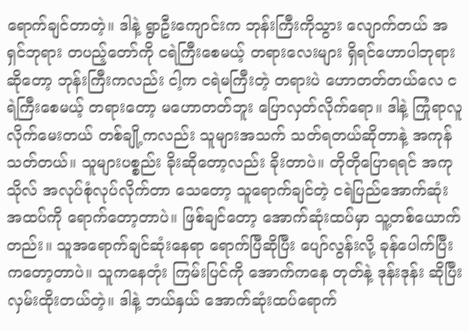ရောက်ချင်တာတဲ့။ ဒါနဲ့ ရွာဦးကျောင်းက ဘုန်းကြီးကိုသွား လျောက်တယ် အရှင်ဘုရား တပည့်တော်ကို ငရဲကြီးစေမယ့် တရားလေးများ ရှိရင်ဟောပါဘုရားဆိုတော့ ဘုန်းကြီးကလည်း ငါ့က ငရဲမကြီးတဲ့ တရားပဲ ဟောတတ်တယ်လေ ငရဲကြီးစေမယ့် တရားတော့ မဟောတတ်ဘူး ပြောလှတ်လိုက်ရော။ ဒါနဲ့ ကြုံရာလူလိုက်မေးတယ် တစ်ချို့ကလည်း သူများအသက် သတ်ရတယ်ဆိုတာနဲ့ အကုန်သတ်တယ်။ သူများပစ္စည်း ခိုးဆိုတော့လည်း ခိုးတာပဲ။ တိုတိုပြောရရင် အကုသိုလ် အလုပ်စုံလုပ်လိုက်တာ သေတော့ သူရောက်ချင်တဲ့ ငရဲပြည်အောက်ဆုံး အထပ်ကို ရောက်တော့တာပဲ။ ဖြစ်ချင်တော့ အောက်ဆုံးထပ်မှာ သူ့တစ်ယောက်တည်း။ သူအရောက်ချင်ဆုံးနေရာ ရောက်ပြီဆိုပြီး ပျော်လွန်းလို့ ခုန်ပေါက်ပြီး ကတော့တာပဲ။ သူကနေတုံး ကြမ်းပြင်ကို အောက်ကနေ တုတ်နဲ့ ဒုန်းဒုန်း ဆိုပြီးလှမ်းထိုးတယ်တဲ့။ ဒါနဲ့ ဘယ်နှယ် အောက်ဆုံးထပ်ရောက်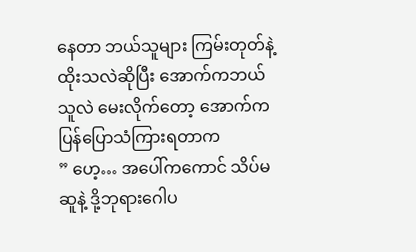နေတာ ဘယ်သူများ ကြမ်းတုတ်နဲ့ထိုးသလဲဆိုပြီး အောက်ကဘယ်သူလဲ မေးလိုက်တော့ အောက်က ပြန်ပြောသံကြားရတာက
” ဟေ့… အပေါ်ကကောင် သိပ်မဆူနဲ့ ဒို့ဘုရားဂေါပ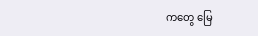ကတွေ မြေ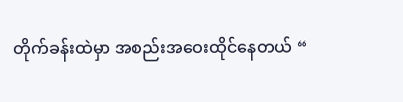တိုက်ခန်းထဲမှာ အစည်းအဝေးထိုင်နေတယ် “